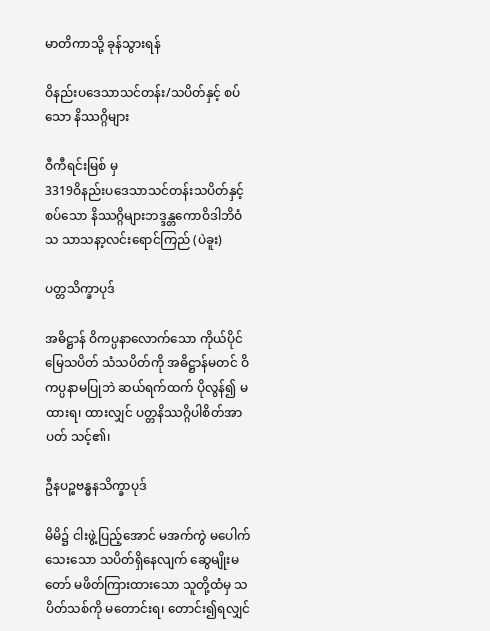မာတိကာသို့ ခုန်သွားရန်

ဝိနည်းပဒေသာသင်တန်း/သပိတ်နှင့် စပ်သော နိဿဂ္ဂိများ

ဝီကီရင်းမြစ် မှ
3319ဝိနည်းပဒေသာသင်တန်းသပိတ်နှင့် စပ်သော နိဿဂ္ဂိများဘဒ္ဒန္တကောဝိဒါဘိဝံသ သာသနာ့လင်းရောင်ကြည် (ပဲခူး)

ပတ္တသိက္ခာပုဒ်

အဓိဋ္ဌာန် ဝိကပ္ပနာလောက်သော ကိုယ်ပိုင်မြေသပိတ် သံသပိတ်ကို အဓိဋ္ဌာန်မတင် ဝိကပ္ပနာမပြုဘဲ ဆယ်ရက်ထက် ပိုလွန်၍ မထားရ၊ ထားလျှင် ပတ္တနိဿဂ္ဂိပါစိတ်အာပတ် သင့်၏၊

ဦနပဉ္စဗန္ဓနသိက္ခာပုဒ်

မိမိ၌ ငါးဖွဲ့ပြည့်အောင် မအက်ကွဲ မပေါက်သေးသော သပိတ်ရှိနေလျက် ဆွေမျိုးမတော် မဖိတ်ကြားထားသော သူတို့ထံမှ သပိတ်သစ်ကို မတောင်းရ၊ တောင်း၍ရလျှင်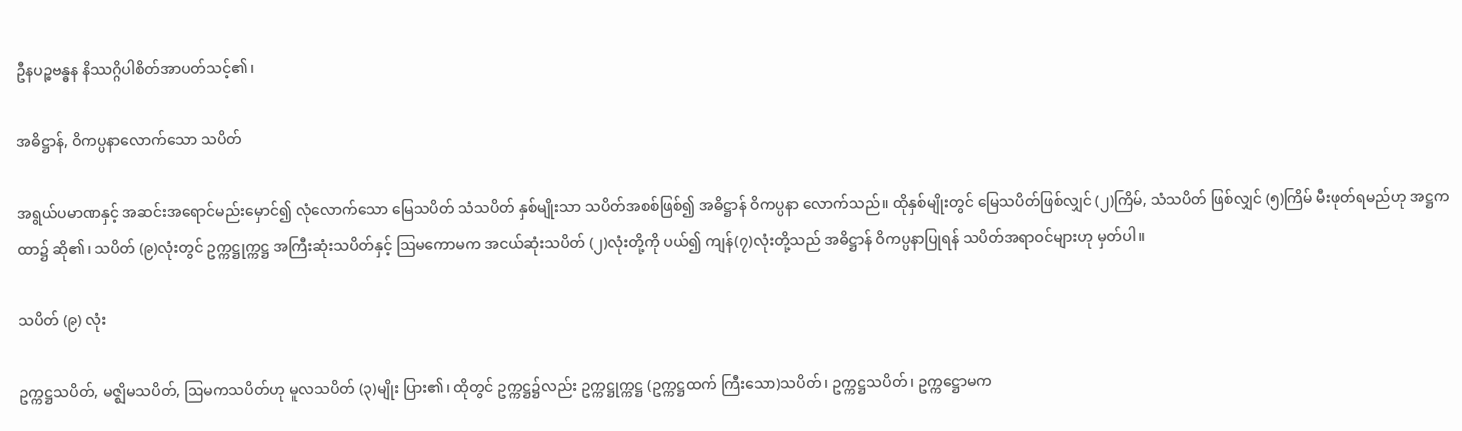ဦနပဉ္စဗန္ဓန နိဿဂ္ဂိပါစိတ်အာပတ်သင့်၏၊

အဓိဋ္ဌာန်, ဝိကပ္ပနာလောက်သော သပိတ်

အရွယ်ပမာဏနှင့် အဆင်းအရောင်မည်းမှောင်၍ လုံလောက်သော မြေသပိတ် သံသပိတ် နှစ်မျိုးသာ သပိတ်အစစ်ဖြစ်၍ အဓိဋ္ဌာန် ဝိကပ္ပနာ လောက်သည်။ ထိုနှစ်မျိုးတွင် မြေသပိတ်ဖြစ်လျှင် (၂)ကြိမ်, သံသပိတ် ဖြစ်လျှင် (၅)ကြိမ် မီးဖုတ်ရမည်ဟု အဋ္ဌကထာ၌ ဆို၏၊ သပိတ် (၉)လုံးတွင် ဥက္ကဋ္ဌုက္ကဋ္ဌ အကြီးဆုံးသပိတ်နှင့် ဩမကောမက အငယ်ဆုံးသပိတ် (၂)လုံးတို့ကို ပယ်၍ ကျန်(၇)လုံးတို့သည် အဓိဋ္ဌာန် ဝိကပ္ပနာပြုရန် သပိတ်အရာဝင်များဟု မှတ်ပါ။

သပိတ် (၉) လုံး

ဥက္ကဋ္ဌသပိတ်, မဇ္ဈိမသပိတ်, ဩမကသပိတ်ဟု မူလသပိတ် (၃)မျိုး ပြား၏၊ ထိုတွင် ဥက္ကဋ္ဌ၌လည်း ဥက္ကဋ္ဌုက္ကဋ္ဌ (ဥက္ကဋ္ဌထက် ကြီးသော)သပိတ်၊ ဥက္ကဋ္ဌသပိတ်၊ ဥက္ကဋ္ဌောမက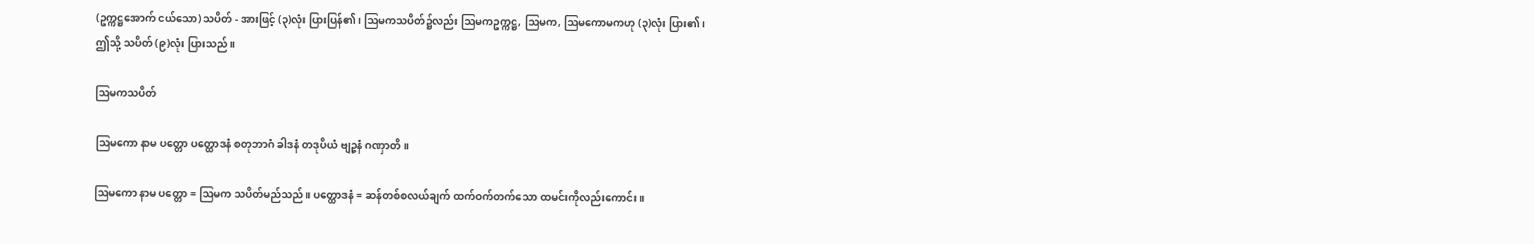(ဥက္ကဋ္ဌအောက် ငယ်သော) သပိတ် - အားဖြင့် (၃)လုံး ပြားပြန်၏၊ ဩမကသပိတ်၌လည်း ဩမကဥက္ကဋ္ဌ, ဩမက, ဩမကောမကဟု (၃)လုံး ပြား၏၊ ဤသို့ သပိတ် (၉)လုံး ပြားသည်။

ဩမကသပိတ်

ဩမကော နာမ ပတ္တော ပတ္ထောဒနံ စတုဘာဂံ ခါဒနံ တဒုပိယံ ဗျဉ္ဇနံ ဂဏှာတိ။

ဩမကော နာမ ပတ္တော = ဩမက သပိတ်မည်သည်။ ပတ္ထောဒနံ = ဆန်တစ်စလယ်ချက် ထက်ဝက်တက်သော ထမင်းကိုလည်းကောင်း။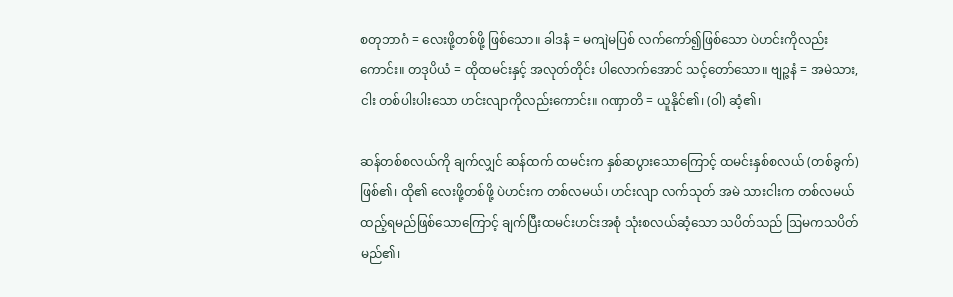စတုဘာဂံ = လေးဖို့တစ်ဖို့ ဖြစ်သော။ ခါဒနံ = မကျဲမပြစ် လက်ကော်၍ဖြစ်သော ပဲဟင်းကိုလည်းကောင်း။ တဒုပိယံ = ထိုထမင်းနှင့် အလုတ်တိုင်း ပါလောက်အောင် သင့်တော်သော။ ဗျဉ္ဇနံ = အမဲသား, ငါး တစ်ပါးပါးသော ဟင်းလျာကိုလည်းကောင်း။ ဂဏှာတိ = ယူနိုင်၏၊ (ဝါ) ဆံ့၏၊

ဆန်တစ်စလယ်ကို ချက်လျှင် ဆန်ထက် ထမင်းက နှစ်ဆပွားသောကြောင့် ထမင်းနှစ်စလယ် (တစ်ခွက်) ဖြစ်၏၊ ထို၏ လေးဖို့တစ်ဖို့ ပဲဟင်းက တစ်လမယ်၊ ဟင်းလျာ လက်သုတ် အမဲ သားငါးက တစ်လမယ် ထည့်ရမည်ဖြစ်သောကြောင့် ချက်ပြီးထမင်းဟင်းအစုံ သုံးစလယ်ဆံ့သော သပိတ်သည် ဩမကသပိတ်မည်၏၊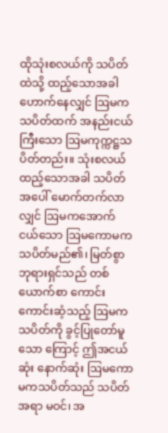ထိုသုံးစလယ်ကို သပိတ်ထဲသို့ ထည့်သောအခါ ဟောက်နေလျှင် ဩမကသပိတ်ထက် အနည်းငယ်ကြီးသော ဩမကုက္ကဋ္ဌသပိတ်တည်း။ သုံးစလယ် ထည့်သောအခါ သပိတ်အပေါ် မောက်တက်လာလျှင် ဩမကအောက် ငယ်သော ဩမကောမကသပိတ်မည်၏၊ မြတ်စွာဘုရားရှင်သည် တစ်ယောက်စာ ကောင်းကောင်းဆံ့သည့် ဩမကသပိတ်ကို ခွင့်ပြုတော်မူသော ကြောင့် ဤအငယ်ဆုံး နောက်ဆုံး ဩမကောမကသပိတ်သည် သပိတ်အရာ မဝင်၊ အ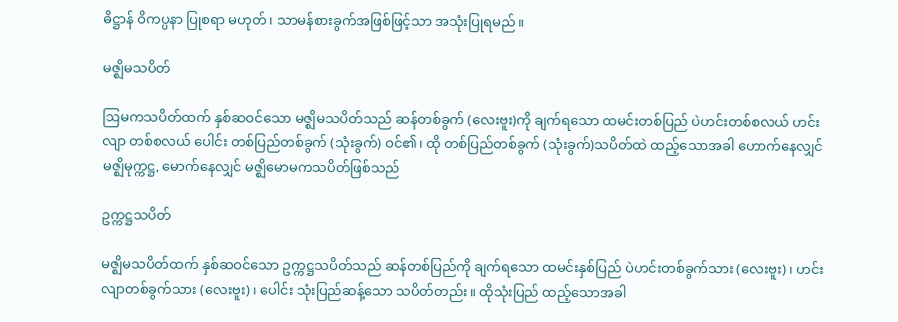ဓိဋ္ဌာန် ဝိကပ္ပနာ ပြုစရာ မဟုတ်၊ သာမန်စားခွက်အဖြစ်ဖြင့်သာ အသုံးပြုရမည်။

မဇ္ဈိမသပိတ်

ဩမကသပိတ်ထက် နှစ်ဆဝင်သော မဇ္ဈိမသပိတ်သည် ဆန်တစ်ခွက် (လေးဗူး)ကို ချက်ရသော ထမင်းတစ်ပြည် ပဲဟင်းတစ်စလယ် ဟင်းလျာ တစ်စလယ် ပေါင်း တစ်ပြည်တစ်ခွက် (သုံးခွက်) ဝင်၏၊ ထို တစ်ပြည်တစ်ခွက် (သုံးခွက်)သပိတ်ထဲ ထည့်သောအခါ ဟောက်နေလျှင် မဇ္ဈိမုက္ကဋ္ဌ, မောက်နေလျှင် မဇ္ဈိမောမကသပိတ်ဖြစ်သည်

ဥက္ကဋ္ဌသပိတ်

မဇ္ဈိမသပိတ်ထက် နှစ်ဆဝင်သော ဥက္ကဋ္ဌသပိတ်သည် ဆန်တစ်ပြည်ကို ချက်ရသော ထမင်းနှစ်ပြည် ပဲဟင်းတစ်ခွက်သား (လေးဗူး)၊ ဟင်းလျာတစ်ခွက်သား (လေးဗူး)၊ ပေါင်း သုံးပြည်ဆန့်သော သပိတ်တည်း။ ထိုသုံးပြည် ထည့်သောအခါ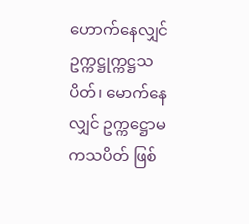ဟောက်နေလျှင် ဥက္ကဋ္ဌုက္ကဋ္ဌသပိတ်၊ မောက်နေလျှင် ဥက္ကဋ္ဌောမကသပိတ် ဖြစ်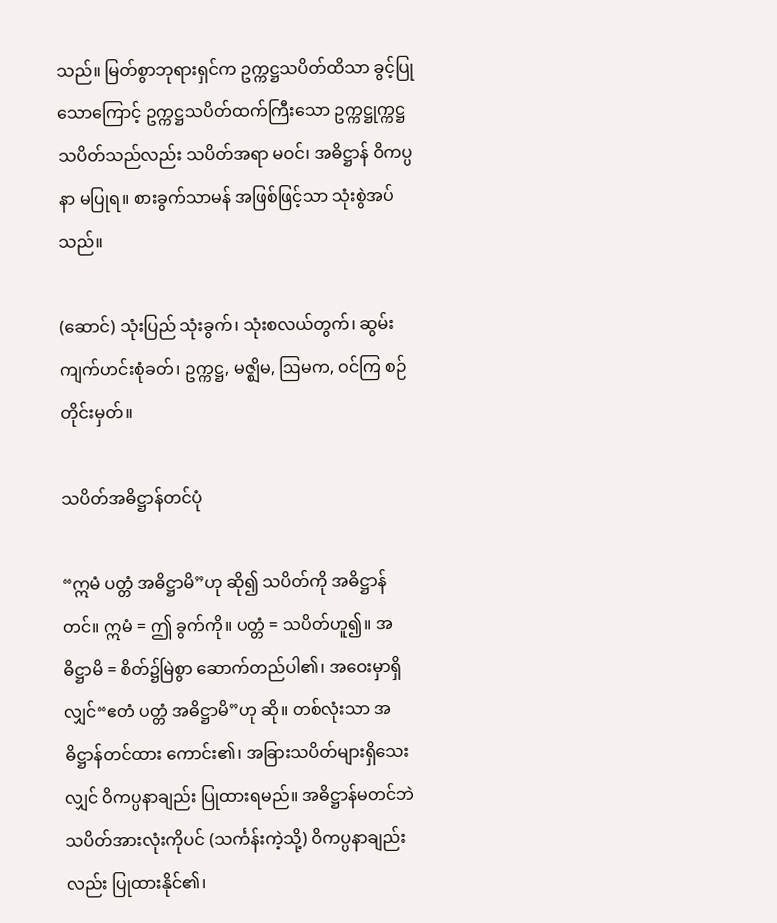သည်။ မြတ်စွာဘုရားရှင်က ဥက္ကဋ္ဌသပိတ်ထိသာ ခွင့်ပြုသောကြောင့် ဥက္ကဋ္ဌသပိတ်ထက်ကြီးသော ဥက္ကဋ္ဌုက္ကဋ္ဌသပိတ်သည်လည်း သပိတ်အရာ မဝင်၊ အဓိဋ္ဌာန် ဝိကပ္ပနာ မပြုရ။ စားခွက်သာမန် အဖြစ်ဖြင့်သာ သုံးစွဲအပ်သည်။

(ဆောင်) သုံးပြည် သုံးခွက်၊ သုံးစလယ်တွက်၊ ဆွမ်းကျက်ဟင်းစုံခတ်၊ ဥက္ကဋ္ဌ, မဇ္ဈိမ, ဩမက, ဝင်ကြ စဉ်တိုင်းမှတ်။

သပိတ်အဓိဋ္ဌာန်တင်ပုံ

“ဣမံ ပတ္တံ အဓိဋ္ဌာမိ”ဟု ဆို၍ သပိတ်ကို အဓိဋ္ဌာန်တင်။ ဣမံ = ဤ ခွက်ကို။ ပတ္တံ = သပိတ်ဟူ၍။ အဓိဋ္ဌာမိ = စိတ်၌မြဲစွာ ဆောက်တည်ပါ၏၊ အဝေးမှာရှိလျှင်“ဧတံ ပတ္တံ အဓိဋ္ဌာမိ”ဟု ဆို။ တစ်လုံးသာ အဓိဋ္ဌာန်တင်ထား ကောင်း၏၊ အခြားသပိတ်များရှိသေးလျှင် ဝိကပ္ပနာချည်း ပြုထားရမည်။ အဓိဋ္ဌာန်မတင်ဘဲ သပိတ်အားလုံးကိုပင် (သင်္ကန်းကဲ့သို့) ဝိကပ္ပနာချည်းလည်း ပြုထားနိုင်၏၊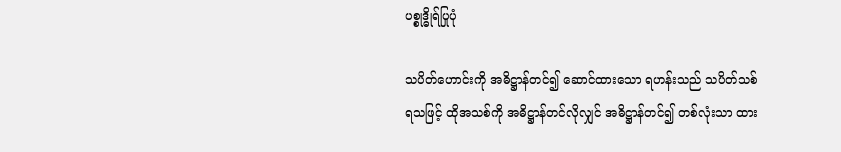ပစ္စုဒ္ဓိုရ်ပြုပုံ

သပိတ်ဟောင်းကို အဓိဋ္ဌာန်တင်၍ ဆောင်ထားသော ရဟန်းသည် သပိတ်သစ်ရသဖြင့် ထိုအသစ်ကို အဓိဋ္ဌာန်တင်လိုလျှင် အဓိဋ္ဌာန်တင်၍ တစ်လုံးသာ ထား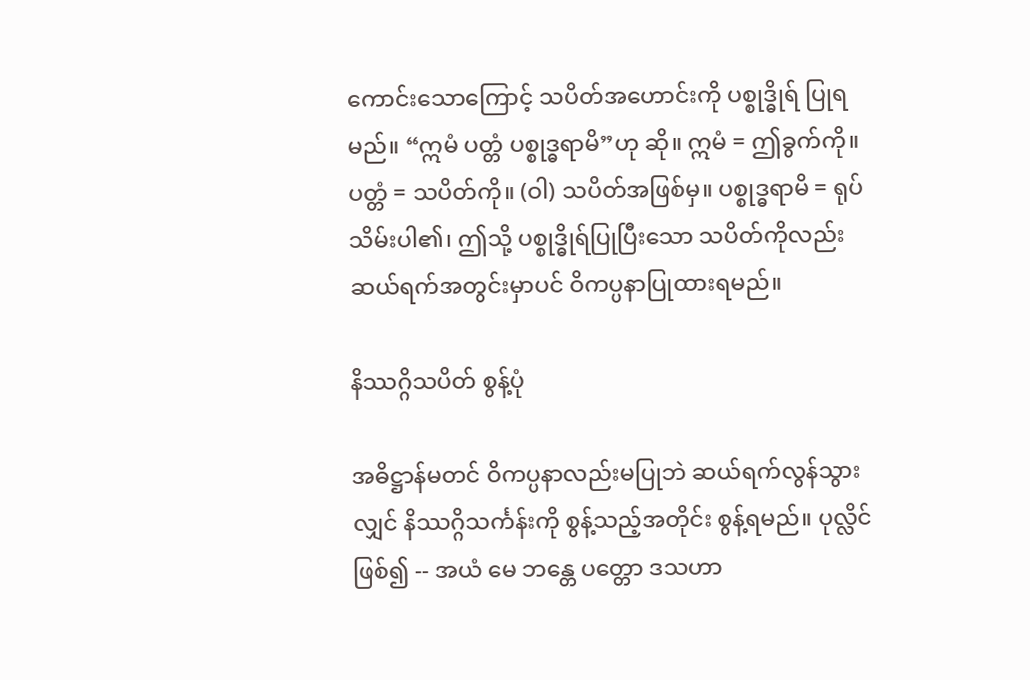ကောင်းသောကြောင့် သပိတ်အဟောင်းကို ပစ္စုဒ္ဓိုရ် ပြုရမည်။ “ဣမံ ပတ္တံ ပစ္စုဒ္ဓရာမိ”ဟု ဆို။ ဣမံ = ဤခွက်ကို။ ပတ္တံ = သပိတ်ကို။ (ဝါ) သပိတ်အဖြစ်မှ။ ပစ္စုဒ္ဓရာမိ = ရုပ်သိမ်းပါ၏၊ ဤသို့ ပစ္စုဒ္ဓိုရ်ပြုပြီးသော သပိတ်ကိုလည်း ဆယ်ရက်အတွင်းမှာပင် ဝိကပ္ပနာပြုထားရမည်။

နိဿဂ္ဂိသပိတ် စွန့်ပုံ

အဓိဋ္ဌာန်မတင် ဝိကပ္ပနာလည်းမပြုဘဲ ဆယ်ရက်လွန်သွားလျှင် နိဿဂ္ဂိသင်္ကန်းကို စွန့်သည့်အတိုင်း စွန့်ရမည်။ ပုလ္လိင်ဖြစ်၍ -- အယံ မေ ဘန္တေ ပတ္တော ဒသဟာ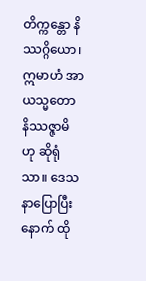တိက္ကန္တော နိဿဂ္ဂိယော၊ ဣမာဟံ အာယသ္မတော နိဿဇ္ဇာမိ ဟု ဆိုရုံသာ။ ဒေသနာပြောပြီးနောက် ထို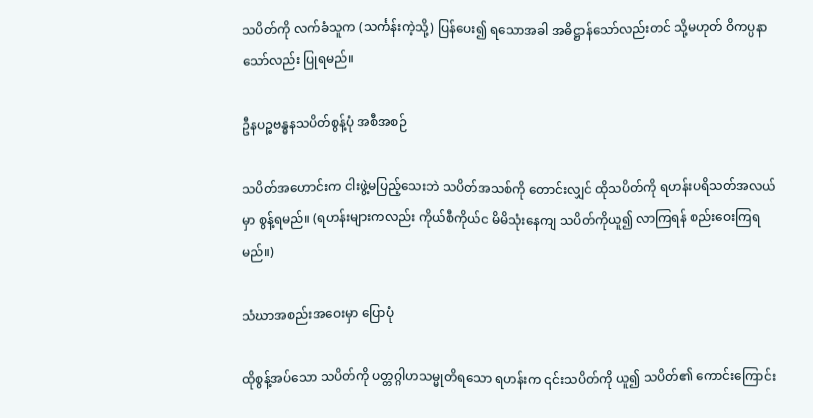သပိတ်ကို လက်ခံသူက (သင်္ကန်းကဲ့သို့) ပြန်ပေး၍ ရသောအခါ အဓိဋ္ဌာန်သော်လည်းတင် သို့မဟုတ် ဝိကပ္ပနာသော်လည်း ပြုရမည်။

ဦနပဉ္စဗန္ဓနသပိတ်စွန့်ပုံ အစီအစဉ်

သပိတ်အဟောင်းက ငါးဖွဲ့မပြည့်သေးဘဲ သပိတ်အသစ်ကို တောင်းလျှင် ထိုသပိတ်ကို ရဟန်းပရိသတ်အလယ်မှာ စွန့်ရမည်။ (ရဟန်းများကလည်း ကိုယ်စီကိုယ်င မိမိသုံးနေကျ သပိတ်ကိုယူ၍ လာကြရန် စည်းဝေးကြရမည်။)

သံဃာအစည်းအဝေးမှာ ပြောပုံ

ထိုစွန့်အပ်သော သပိတ်ကို ပတ္တဂ္ဂါဟသမ္မုတိရသော ရဟန်းက ၎င်းသပိတ်ကို ယူ၍ သပိတ်၏ ကောင်းကြောင်း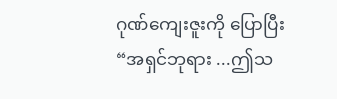ဂုဏ်ကျေးဇူးကို ပြောပြီး “အရှင်ဘုရား ...ဤသ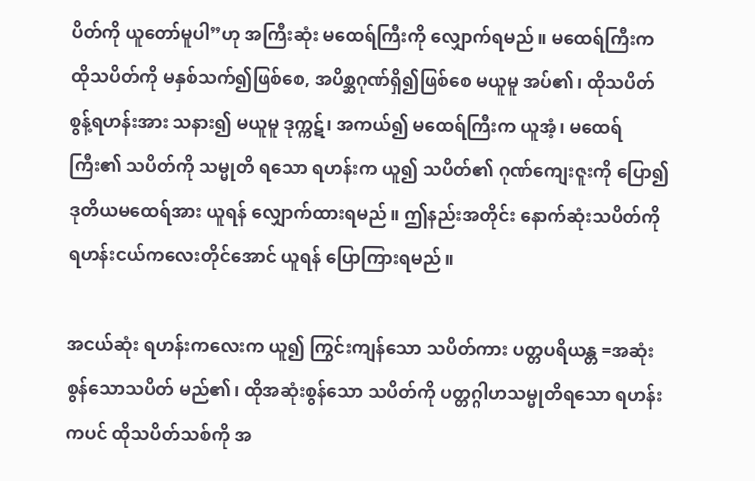ပိတ်ကို ယူတော်မူပါ”ဟု အကြီးဆုံး မထေရ်ကြီးကို လျှောက်ရမည်။ မထေရ်ကြီးက ထိုသပိတ်ကို မနှစ်သက်၍ဖြစ်စေ, အပိစ္ဆဂုဏ်ရှိ၍ဖြစ်စေ မယူမူ အပ်၏၊ ထိုသပိတ်စွန့်ရဟန်းအား သနား၍ မယူမူ ဒုက္ကဋ်၊ အကယ်၍ မထေရ်ကြီးက ယူအံ့၊ မထေရ်ကြီး၏ သပိတ်ကို သမ္မုတိ ရသော ရဟန်းက ယူ၍ သပိတ်၏ ဂုဏ်ကျေးဇူးကို ပြော၍ ဒုတိယမထေရ်အား ယူရန် လျှောက်ထားရမည်။ ဤနည်းအတိုင်း နောက်ဆုံးသပိတ်ကို ရဟန်းငယ်ကလေးတိုင်အောင် ယူရန် ပြောကြားရမည်။

အငယ်ဆုံး ရဟန်းကလေးက ယူ၍ ကြွင်းကျန်သော သပိတ်ကား ပတ္တပရိယန္တ =အဆုံးစွန်သောသပိတ် မည်၏၊ ထိုအဆုံးစွန်သော သပိတ်ကို ပတ္တဂ္ဂါဟသမ္မုတိရသော ရဟန်းကပင် ထိုသပိတ်သစ်ကို အ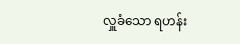လှူခံသော ရဟန်း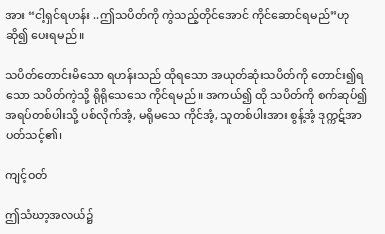အား “ငါ့ရှင်ရဟန်း ..ဤသပိတ်ကို ကွဲသည့်တိုင်အောင် ကိုင်ဆောင်ရမည်”ဟု ဆို၍ ပေးရမည်။

သပိတ်တောင်းမိသော ရဟန်းသည် ထိုရသော အယုတ်ဆုံးသပိတ်ကို တောင်း၍ရသော သပိတ်ကဲ့သို့ ရိုရိုသေသေ ကိုင်ရမည်။ အကယ်၍ ထို သပိတ်ကို စက်ဆုပ်၍ အရပ်တစ်ပါးသို့ ပစ်လိုက်အံ့, မရိုမသေ ကိုင်အံ့, သူတစ်ပါးအား စွန့်အံ့ ဒုက္ကဋ်အာပတ်သင့်၏၊

ကျင့်ဝတ်

ဤသံဃာ့အလယ်၌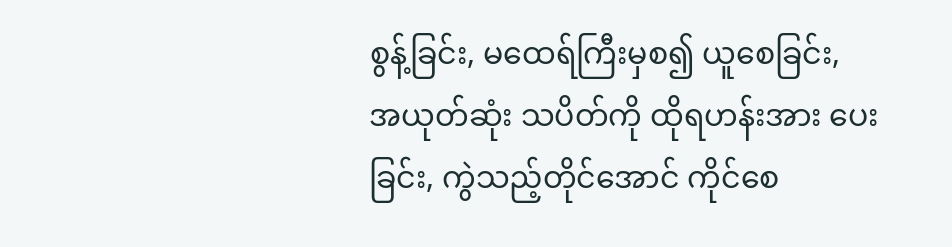စွန့်ခြင်း, မထေရ်ကြီးမှစ၍ ယူစေခြင်း, အယုတ်ဆုံး သပိတ်ကို ထိုရဟန်းအား ပေးခြင်း, ကွဲသည့်တိုင်အောင် ကိုင်စေ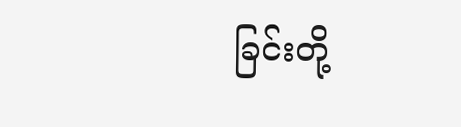ခြင်းတို့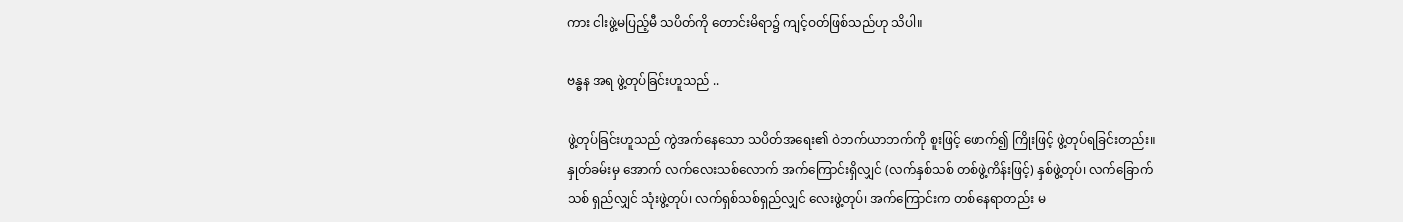ကား ငါးဖွဲ့မပြည့်မီ သပိတ်ကို တောင်းမိရာ၌ ကျင့်ဝတ်ဖြစ်သည်ဟု သိပါ။

ဗန္ဓန အရ ဖွဲ့တုပ်ခြင်းဟူသည် ..

ဖွဲ့တုပ်ခြင်းဟူသည် ကွဲအက်နေသော သပိတ်အရေး၏ ဝဲဘက်ယာဘက်ကို စူးဖြင့် ဖောက်၍ ကြိုးဖြင့် ဖွဲ့တုပ်ရခြင်းတည်း။ နှုတ်ခမ်းမှ အောက် လက်လေးသစ်လောက် အက်ကြောင်းရှိလျှင် (လက်နှစ်သစ် တစ်ဖွဲ့ကိန်းဖြင့်) နှစ်ဖွဲ့တုပ်၊ လက်ခြောက်သစ် ရှည်လျှင် သုံးဖွဲ့တုပ်၊ လက်ရှစ်သစ်ရှည်လျှင် လေးဖွဲ့တုပ်၊ အက်ကြောင်းက တစ်နေရာတည်း မ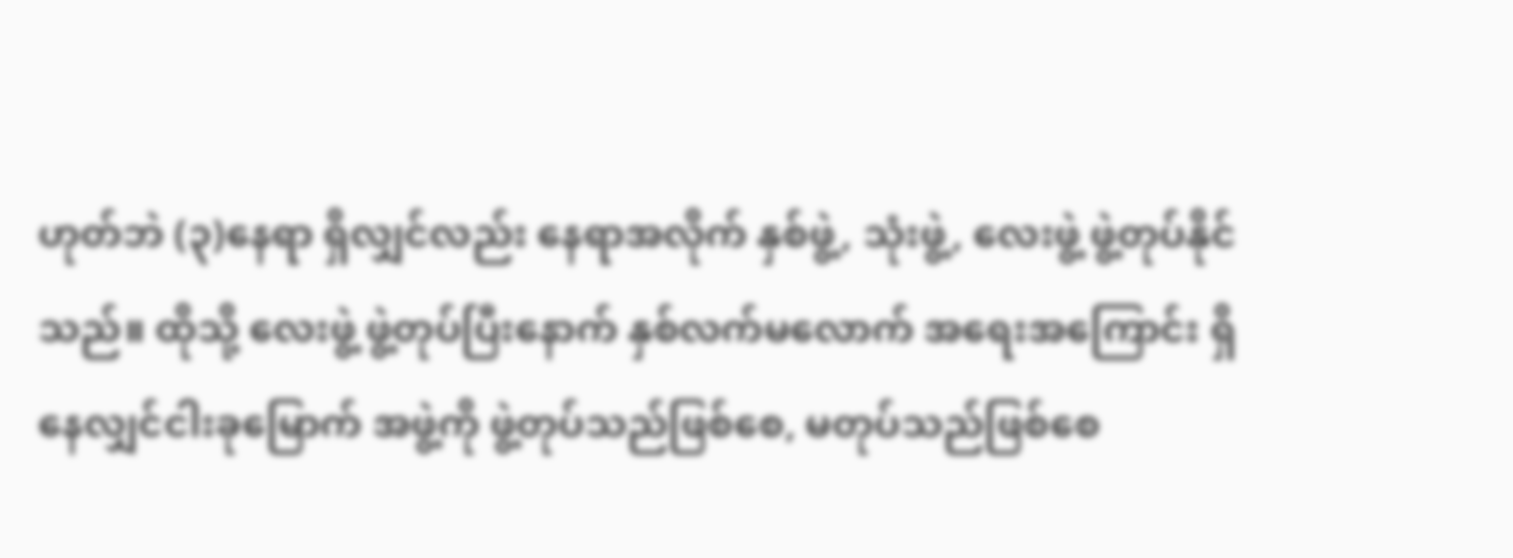ဟုတ်ဘဲ (၃)နေရာ ရှိလျှင်လည်း နေရာအလိုက် နှစ်ဖွဲ့, သုံးဖွဲ့, လေးဖွဲ့ ဖွဲ့တုပ်နိုင်သည်။ ထိုသို့ လေးဖွဲ့ ဖွဲ့တုပ်ပြီးနောက် နှစ်လက်မလောက် အရေးအကြောင်း ရှိနေလျှင်ငါးခုမြောက် အဖွဲ့ကို ဖွဲ့တုပ်သည်ဖြစ်စေ, မတုပ်သည်ဖြစ်စေ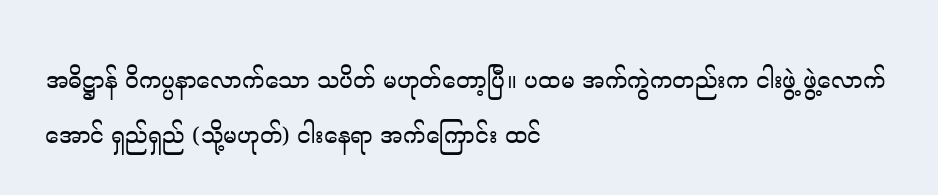အဓိဋ္ဌာန် ဝိကပ္ပနာလောက်သော သပိတ် မဟုတ်တော့ပြီ။ ပထမ အက်ကွဲကတည်းက ငါးဖွဲ့ ဖွဲ့လောက်အောင် ရှည်ရှည် (သို့မဟုတ်) ငါးနေရာ အက်ကြောင်း ထင်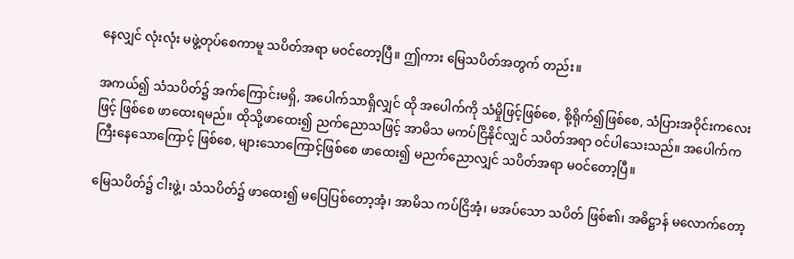နေလျှင် လုံးလုံး မဖွဲ့တုပ်စေကာမူ သပိတ်အရာ မဝင်တော့ပြီ။ ဤကား မြေသပိတ်အတွက် တည်း။

အကယ်၍ သံသပိတ်၌ အက်ကြောင်းမရှိ, အပေါက်သာရှိလျှင် ထို အပေါက်ကို သံမှိုဖြင့်ဖြစ်စေ, စို့ရိုက်၍ဖြစ်စေ, သံပြားအဝိုင်းကလေးဖြင့် ဖြစ်စေ ဖာထေးရမည်။ ထိုသို့ဖာထေး၍ ညက်ညောသဖြင့် အာမိသ မကပ်ငြိနိုင်လျှင် သပိတ်အရာ ဝင်ပါသေးသည်။ အပေါက်က ကြီးနေသောကြောင့် ဖြစ်စေ, များသောကြောင့်ဖြစ်စေ ဖာထေး၍ မညက်ညောလျှင် သပိတ်အရာ မဝင်တော့ပြီ။

မြေသပိတ်၌ ငါးဖွဲ့၊ သံသပိတ်၌ ဖာထေး၍ မပြေပြစ်တော့အံ့၊ အာမိသ ကပ်ငြိအံ့၊ မအပ်သော သပိတ် ဖြစ်၏၊ အဓိဋ္ဌာန် မလောက်တော့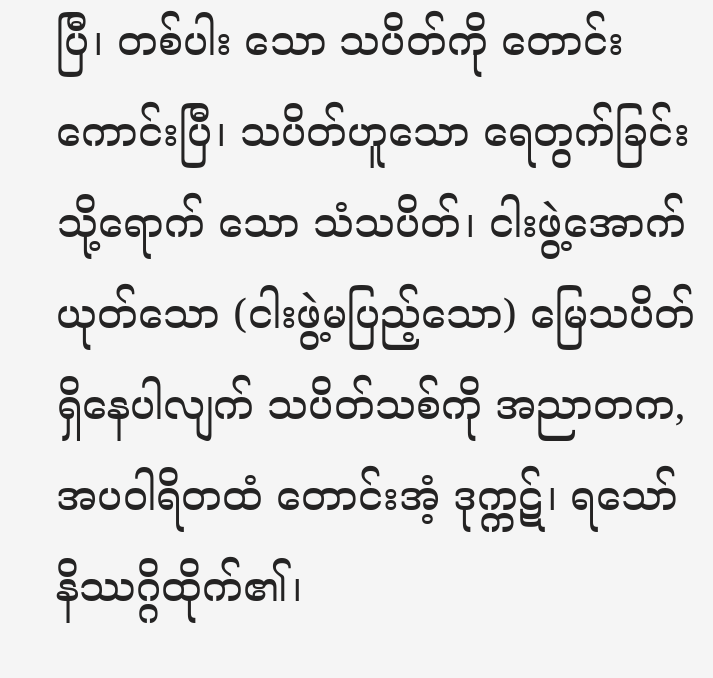ပြီ၊ တစ်ပါး သော သပိတ်ကို တောင်းကောင်းပြီ၊ သပိတ်ဟူသော ရေတွက်ခြင်းသို့ရောက် သော သံသပိတ်၊ ငါးဖွဲ့အောက် ယုတ်သော (ငါးဖွဲ့မပြည့်သော) မြေသပိတ် ရှိနေပါလျက် သပိတ်သစ်ကို အညာတက, အပဝါရိတထံ တောင်းအံ့ ဒုက္ကဋ်၊ ရသော် နိဿဂ္ဂိထိုက်၏၊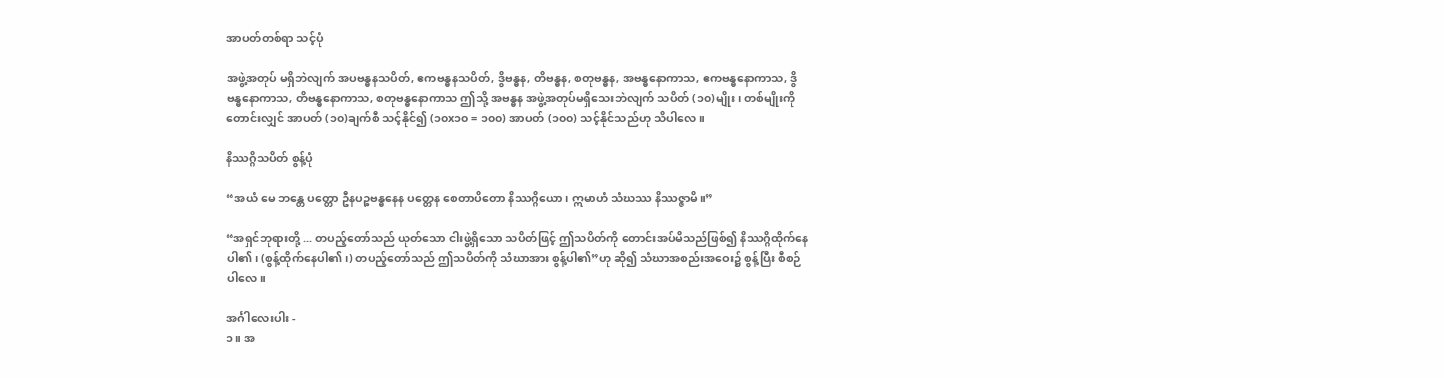အာပတ်တစ်ရာ သင့်ပုံ

အဖွဲ့အတုပ် မရှိဘဲလျက် အပဗန္ဓနသပိတ်, ဧကဗန္ဓနသပိတ်, ဒွိဗန္ဓန, တိဗန္ဓန, စတုဗန္ဓန, အဗန္ဓနောကာသ, ဧကဗန္ဓနောကာသ, ဒွိဗန္ဓနောကာသ, တိဗန္ဓနောကာသ, စတုဗန္ဓနောကာသ ဤသို့ အဗန္ဓန အဖွဲ့အတုပ်မရှိသေးဘဲလျက် သပိတ် (၁၀)မျိုး၊ တစ်မျိုးကို တောင်းလျှင် အာပတ် (၁၀)ချက်စီ သင့်နိုင်၍ (၁၀x၁၀ = ၁၀၀) အာပတ် (၁၀၀) သင့်နိုင်သည်ဟု သိပါလေ။

နိဿဂ္ဂိသပိတ် စွန့်ပုံ

“အယံ မေ ဘန္တေ ပတ္တော ဦနပဉ္စဗန္ဓနေန ပတ္တေန စေတာပိတော နိဿဂ္ဂိယော၊ ဣမာဟံ သံဃဿ နိဿဇ္ဇာမိ။”

“အရှင်ဘုရားတို့ ... တပည့်တော်သည် ယုတ်သော ငါးဖွဲ့ရှိသော သပိတ်ဖြင့် ဤသပိတ်ကို တောင်းအပ်မိသည်ဖြစ်၍ နိဿဂ္ဂိထိုက်နေပါ၏၊ (စွန့်ထိုက်နေပါ၏၊) တပည့်တော်သည် ဤသပိတ်ကို သံဃာအား စွန့်ပါ၏”ဟု ဆို၍ သံဃာအစည်းအဝေး၌ စွန့်ပြီး စီစဉ်ပါလေ။

အင်္ဂါလေးပါး -
၁။ အ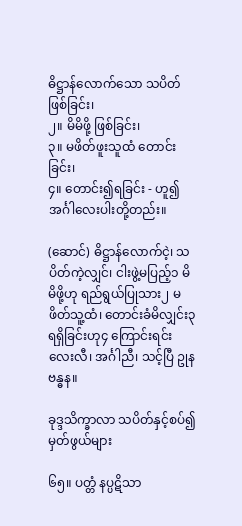ဓိဋ္ဌာန်လောက်သော သပိတ်ဖြစ်ခြင်း၊
၂။ မိမိဖို့ ဖြစ်ခြင်း၊
၃။ မဖိတ်ဖူးသူထံ တောင်းခြင်း၊
၄။ တောင်း၍ရခြင်း - ဟူ၍ အင်္ဂါလေးပါးတို့တည်း။

(ဆောင်) ဓိဋ္ဌာန်လောက်ငဲ့၊ သပိတ်ကဲ့လျှင်၊ ငါးဖွဲ့မပြည့်၁ မိမိဖို့ဟု ရည်ရွယ်ပြုသား၂ မဖိတ်သူ့ထံ၊ တောင်းခံမိလျှင်း၃ ရရှိခြင်းဟု၄ ကြောင်းရင်း လေးလီ၊ အင်္ဂါညီ၊ သင့်ပြီ ဥုနဗန္ဓန။

ခုဒ္ဒသိက္ခာလာ သပိတ်နှင့်စပ်၍ မှတ်ဖွယ်များ

၆၅။ ပတ္တံ နပ္ပဋိသာ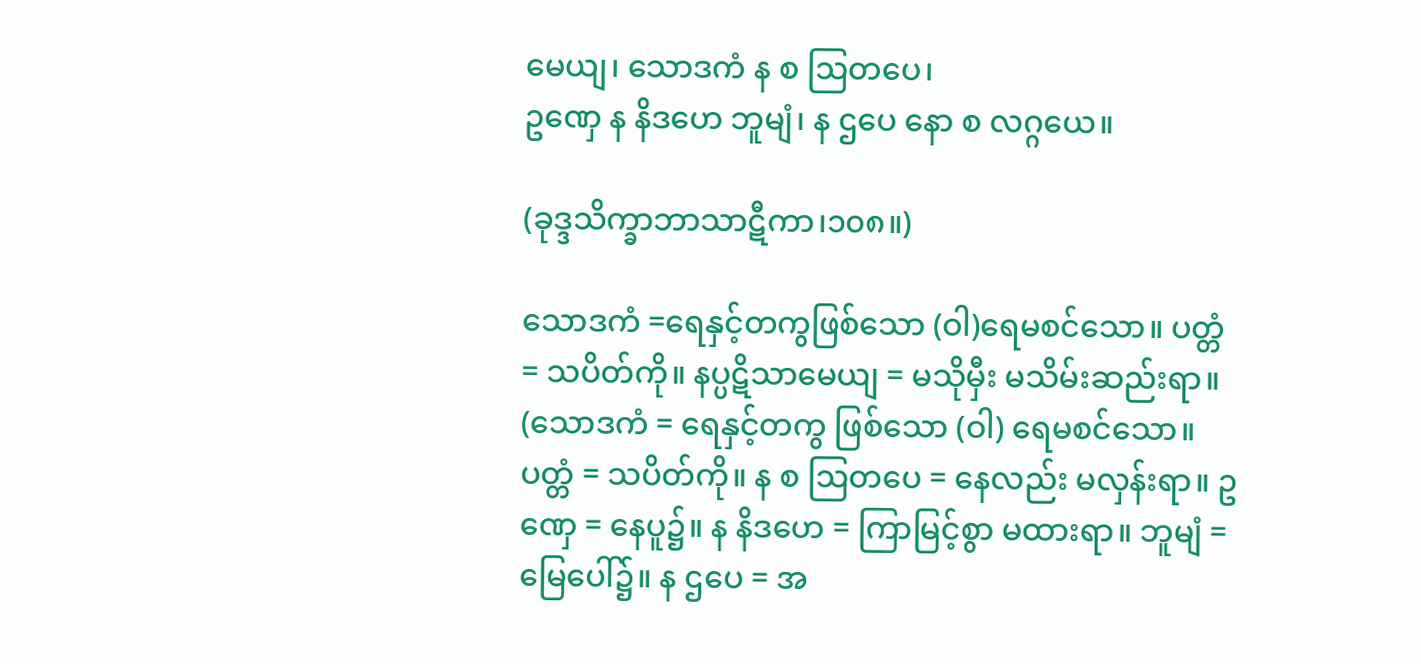မေယျ၊ သောဒကံ န စ ဩတပေ၊
ဥဏှေ န နိဒဟေ ဘူမျံ၊ န ဌပေ နော စ လဂ္ဂယေ။

(ခုဒ္ဒသိက္ခာဘာသာဋီကာ၊၁၀၈။)

သောဒကံ =ရေနှင့်တကွဖြစ်သော (ဝါ)ရေမစင်သော။ ပတ္တံ = သပိတ်ကို။ နပ္ပဋိသာမေယျ = မသိုမှီး မသိမ်းဆည်းရာ။ (သောဒကံ = ရေနှင့်တကွ ဖြစ်သော (ဝါ) ရေမစင်သော။ ပတ္တံ = သပိတ်ကို။ န စ ဩတပေ = နေလည်း မလှန်းရာ။ ဥဏှေ = နေပူ၌။ န နိဒဟေ = ကြာမြင့်စွာ မထားရာ။ ဘူမျံ = မြေပေါ်၌။ န ဌပေ = အ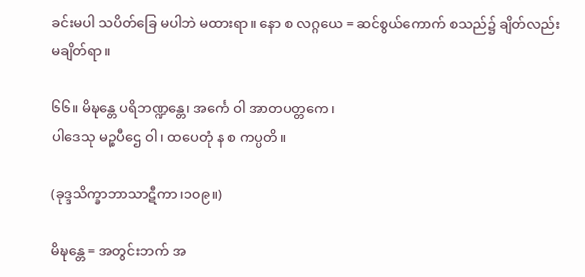ခင်းမပါ သပိတ်ခြေ မပါဘဲ မထားရာ။ နော စ လဂ္ဂယေ = ဆင်စွယ်ကောက် စသည်၌ ချိတ်လည်း မချိတ်ရာ။

၆၆။ မိဍ္ဎန္တေ ပရိဘဏ္ဍန္တေ၊ အင်္ကေ ဝါ အာတပတ္တကေ၊
ပါဒေသု မဉ္စပီဌေ ဝါ၊ ထပေတုံ န စ ကပ္ပတိ။

(ခုဒ္ဒသိက္ခာဘာသာဋီကာ၊၁၀၉။)

မိဍ္ဎန္တေ = အတွင်းဘက် အ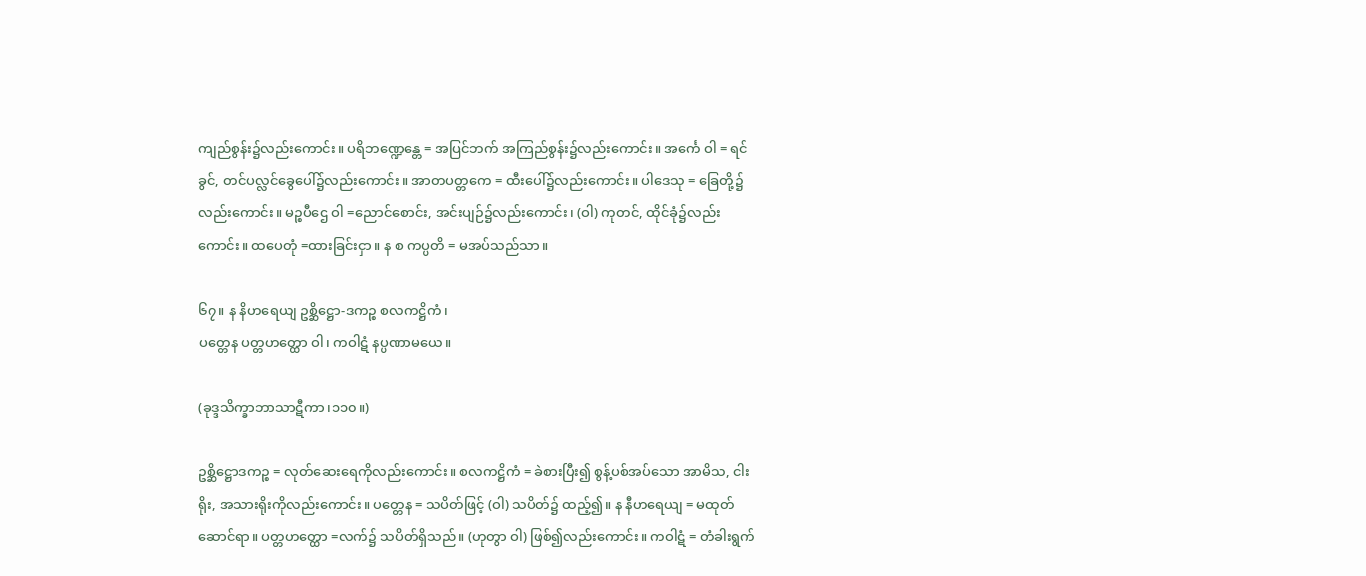ကျည်စွန်း၌လည်းကောင်း။ ပရိဘဏ္ဍေန္တေ = အပြင်ဘက် အကြည်စွန်း၌လည်းကောင်း။ အင်္ကေ ဝါ = ရင်ခွင်, တင်ပလ္လင်ခွေပေါ်၌လည်းကောင်း။ အာတပတ္တကေ = ထီးပေါ်၌လည်းကောင်း။ ပါဒေသု = ခြေတို့၌လည်းကောင်း။ မဉ္စပီဌေ ဝါ =ညောင်စောင်း, အင်းပျဉ်၌လည်းကောင်း၊ (ဝါ) ကုတင်, ထိုင်ခုံ၌လည်းကောင်း။ ထပေတုံ =ထားခြင်းငှာ။ န စ ကပ္ပတိ = မအပ်သည်သာ။

၆၇။ န နိဟရေယျ ဥစ္ဆိဋ္ဌော-ဒကဉ္စ စလကဋ္ဌိကံ၊
ပတ္တေန ပတ္တဟတ္ထော ဝါ၊ ကဝါဋံ နပ္ပဏာမယေ။

(ခုဒ္ဒသိက္ခာဘာသာဋီကာ၊၁၁၀။)

ဥစ္ဆိဋ္ဌောဒကဉ္စ = လုတ်ဆေးရေကိုလည်းကောင်း။ စလကဋ္ဌိကံ = ခဲစားပြီး၍ စွန့်ပစ်အပ်သော အာမိသ, ငါးရိုး, အသားရိုးကိုလည်းကောင်း။ ပတ္တေန = သပိတ်ဖြင့် (ဝါ) သပိတ်၌ ထည့်၍။ န နီဟရေယျ = မထုတ်ဆောင်ရာ။ ပတ္တဟတ္ထော =လက်၌ သပိတ်ရှိသည်။ (ဟုတွာ ဝါ) ဖြစ်၍လည်းကောင်း။ ကဝါဋံ = တံခါးရွက်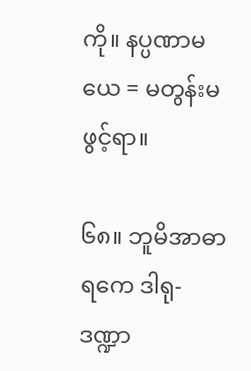ကို။ နပ္ပဏာမယေ = မတွန်းမဖွင့်ရာ။

၆၈။ ဘူမိအာဓာရကေ ဒါရု-ဒဏ္ဍာ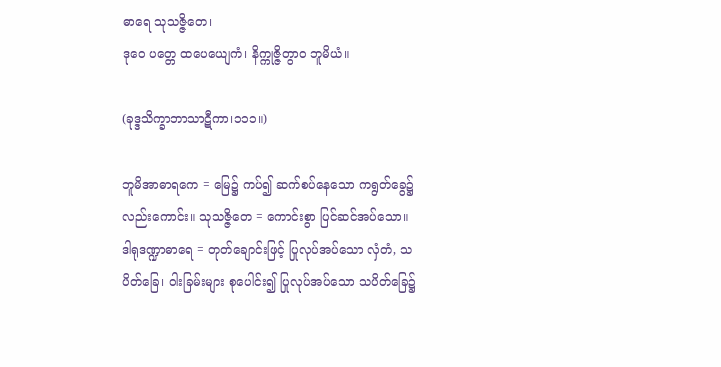ဓာရေ သုသဇ္ဇိတေ၊
ဒုဝေ ပတ္တေ ထပေယျေကံ၊ နိက္ကုဇ္ဇိတွာဝ ဘူမိယံ။

(ခုဒ္ဒသိက္ခာဘာသာဋီကာ၊၁၁၁။)

ဘူမိအာဓာရကေ = မြေ၌ ကပ်၍ ဆက်စပ်နေသော ကရွတ်ခွေ၌လည်းကောင်း။ သုသဇ္ဇိတေ = ကောင်းစွာ ပြင်ဆင်အပ်သော။ ဒါရုဒဏ္ဍာဓာရေ = တုတ်ချောင်းဖြင့် ပြုလုပ်အပ်သော လှံတံ, သပိတ်ခြေ၊ ဝါးခြမ်းများ စုပေါင်း၍ ပြုလုပ်အပ်သော သပိတ်ခြေ၌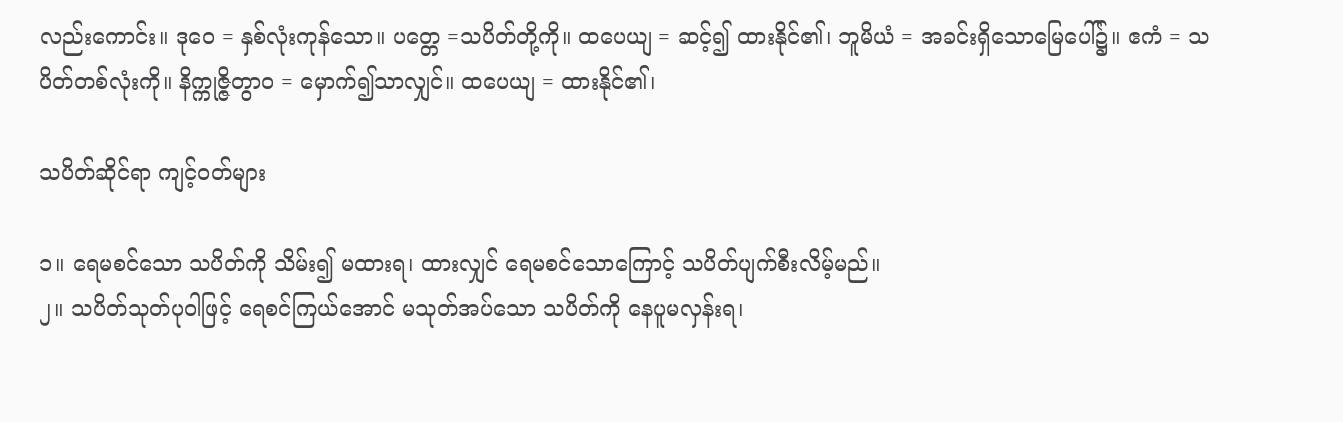လည်းကောင်း။ ဒုဝေ = နှစ်လုံးကုန်သော။ ပတ္တေ =သပိတ်တို့ကို။ ထပေယျ = ဆင့်၍ ထားနိုင်၏၊ ဘူမိယံ = အခင်းရှိသောမြေပေါ်၌။ ဧကံ = သပိတ်တစ်လုံးကို။ နိက္ကုဇ္ဇိတွာဝ = မှောက်၍သာလျှင်။ ထပေယျ = ထားနိုင်၏၊

သပိတ်ဆိုင်ရာ ကျင့်ဝတ်များ

၁။ ရေမစင်သော သပိတ်ကို သိမ်း၍ မထားရ၊ ထားလျှင် ရေမစင်သောကြောင့် သပိတ်ပျက်စီးလိမ့်မည်။
၂။ သပိတ်သုတ်ပုဝါဖြင့် ရေစင်ကြယ်အောင် မသုတ်အပ်သော သပိတ်ကို နေပူမလှန်းရ၊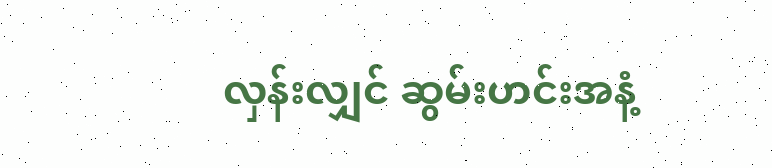လှန်းလျှင် ဆွမ်းဟင်းအနံ့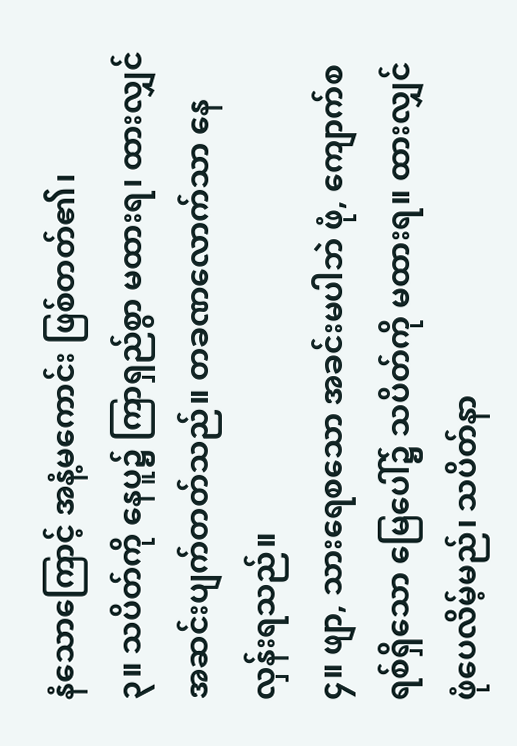နံသောကြောင့် အနံ့မကောင်း ဖြစ်တတ်၏၊
၃။ သပိတ်ကို နေပူ၌ ကြာရှည်စွာ မထားရ၊ ထားလျှင် အဆင်းပျက်တတ်သည်။ တခဏလောက်သာ နေလှန်းရသည်။
၄။ ဖျာ, သားရေစသော အခင်းမပါဘဲ ဖုံ, ကျောက်စရစ်ရှိသော မြေပေါ်၌ သပိတ်ကို မထားရ။ ထားလျှင် ဖုံပေလိမ့်မည်၊ သပိတ်နာ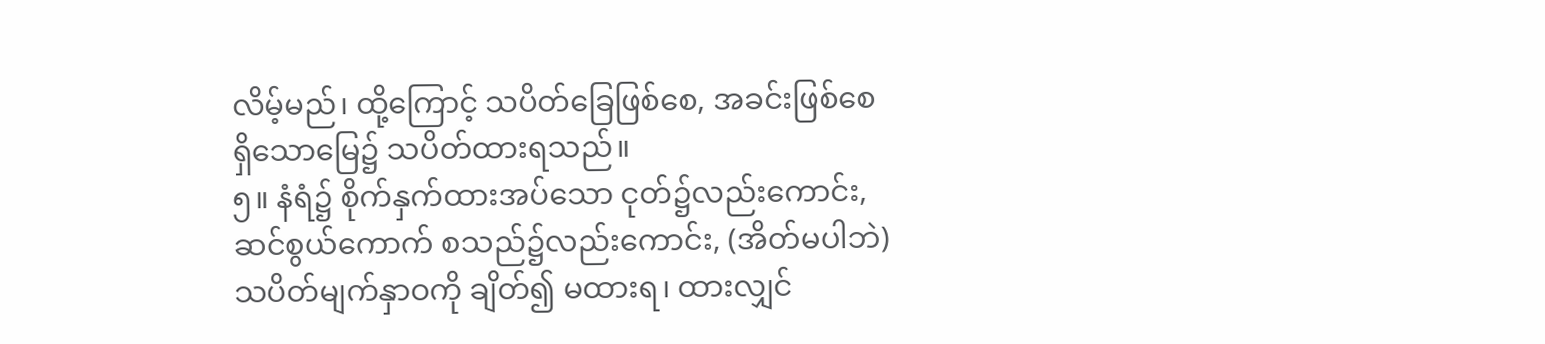လိမ့်မည်၊ ထို့ကြောင့် သပိတ်ခြေဖြစ်စေ, အခင်းဖြစ်စေ ရှိသောမြေ၌ သပိတ်ထားရသည်။
၅။ နံရံ၌ စိုက်နှက်ထားအပ်သော ငုတ်၌လည်းကောင်း, ဆင်စွယ်ကောက် စသည်၌လည်းကောင်း, (အိတ်မပါဘဲ) သပိတ်မျက်နှာဝကို ချိတ်၍ မထားရ၊ ထားလျှင်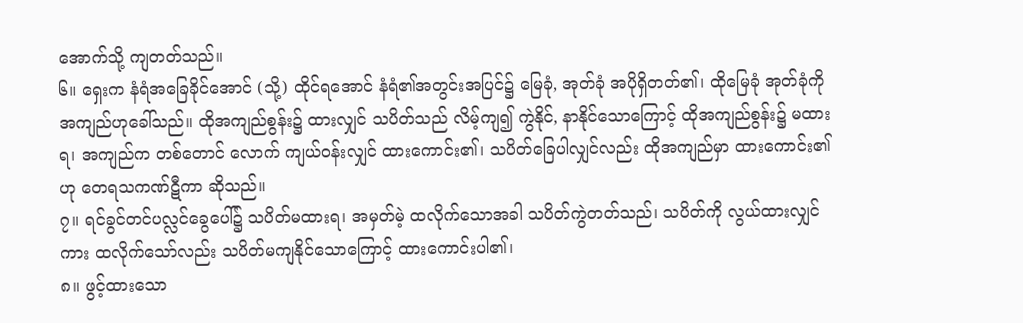အောက်သို့ ကျတတ်သည်။
၆။ ရှေးက နံရံအခြေခိုင်အောင် (သို့) ထိုင်ရအောင် နံရံ၏အတွင်းအပြင်၌ မြေခုံ, အုတ်ခုံ အပိုရှိတတ်၏၊ ထိုမြေခုံ အုတ်ခုံကို အကျည်ဟုခေါ်သည်။ ထိုအကျည်စွန်း၌ ထားလျှင် သပိတ်သည် လိမ့်ကျ၍ ကွဲနိုင်, နာနိုင်သောကြောင့် ထိုအကျည်စွန်း၌ မထားရ၊ အကျည်က တစ်တောင် လောက် ကျယ်ဝန်းလျှင် ထားကောင်း၏၊ သပိတ်ခြေပါလျှင်လည်း ထိုအကျည်မှာ ထားကောင်း၏ဟု တေရသကဏ်ဋီကာ ဆိုသည်။
၇။ ရင်ခွင်တင်ပလ္လင်ခွေပေါ်၌ သပိတ်မထားရ၊ အမှတ်မဲ့ ထလိုက်သောအခါ သပိတ်ကွဲတတ်သည်၊ သပိတ်ကို လွယ်ထားလျှင်ကား ထလိုက်သော်လည်း သပိတ်မကျနိုင်သောကြောင့် ထားကောင်းပါ၏၊
၈။ ဖွင့်ထားသော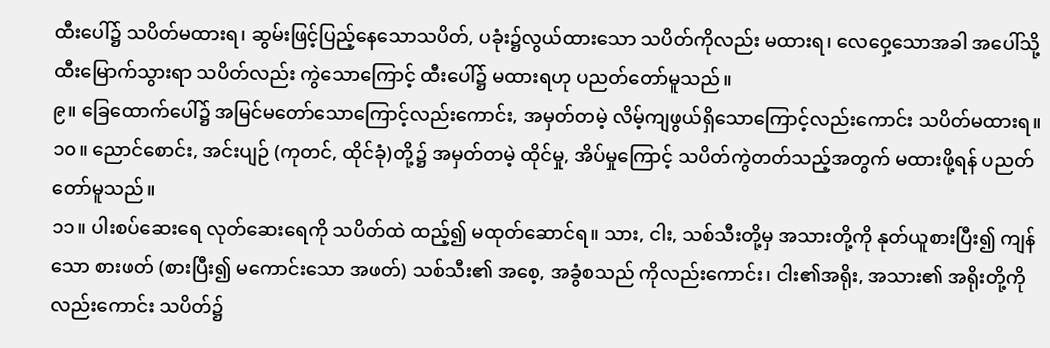ထီးပေါ်၌ သပိတ်မထားရ၊ ဆွမ်းဖြင့်ပြည့်နေသောသပိတ်, ပခုံး၌လွယ်ထားသော သပိတ်ကိုလည်း မထားရ၊ လေဝှေ့သောအခါ အပေါ်သို့ ထီးမြောက်သွားရာ သပိတ်လည်း ကွဲသောကြောင့် ထီးပေါ်၌ မထားရဟု ပညတ်တော်မူသည်။
၉။ ခြေထောက်ပေါ်၌ အမြင်မတော်သောကြောင့်လည်းကောင်း, အမှတ်တမဲ့ လိမ့်ကျဖွယ်ရှိသောကြောင့်လည်းကောင်း သပိတ်မထားရ။
၁၀။ ညောင်စောင်း, အင်းပျဉ် (ကုတင်, ထိုင်ခုံ)တို့၌ အမှတ်တမဲ့ ထိုင်မှု, အိပ်မှုကြောင့် သပိတ်ကွဲတတ်သည့်အတွက် မထားဖို့ရန် ပညတ်တော်မူသည်။
၁၁။ ပါးစပ်ဆေးရေ လုတ်ဆေးရေကို သပိတ်ထဲ ထည့်၍ မထုတ်ဆောင်ရ။ သား, ငါး, သစ်သီးတို့မှ အသားတို့ကို နုတ်ယူစားပြီး၍ ကျန်သော စားဖတ် (စားပြီး၍ မကောင်းသော အဖတ်) သစ်သီး၏ အစေ့, အခွံစသည် ကိုလည်းကောင်း၊ ငါး၏အရိုး, အသား၏ အရိုးတို့ကိုလည်းကောင်း သပိတ်၌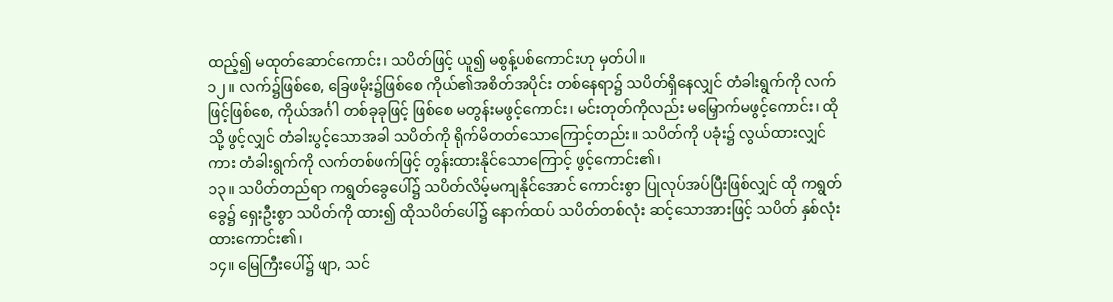ထည့်၍ မထုတ်ဆောင်ကောင်း၊ သပိတ်ဖြင့် ယူ၍ မစွန့်ပစ်ကောင်းဟု မှတ်ပါ။
၁၂။ လက်၌ဖြစ်စေ, ခြေဖမိုး၌ဖြစ်စေ ကိုယ်၏အစိတ်အပိုင်း တစ်နေရာ၌ သပိတ်ရှိနေလျှင် တံခါးရွက်ကို လက်ဖြင့်ဖြစ်စေ, ကိုယ်အင်္ဂါ တစ်ခုခုဖြင့် ဖြစ်စေ မတွန်းမဖွင့်ကောင်း၊ မင်းတုတ်ကိုလည်း မမြှောက်မဖွင့်ကောင်း၊ ထိုသို့ ဖွင့်လျှင် တံခါးပွင့်သောအခါ သပိတ်ကို ရိုက်မိတတ်သောကြောင့်တည်း။ သပိတ်ကို ပခုံး၌ လွယ်ထားလျှင်ကား တံခါးရွက်ကို လက်တစ်ဖက်ဖြင့် တွန်းထားနိုင်သောကြောင့် ဖွင့်ကောင်း၏၊
၁၃။ သပိတ်တည်ရာ ကရွတ်ခွေပေါ်၌ သပိတ်လိမ့်မကျနိုင်အောင် ကောင်းစွာ ပြုလုပ်အပ်ပြီးဖြစ်လျှင် ထို ကရွတ်ခွေ၌ ရှေးဦးစွာ သပိတ်ကို ထား၍ ထိုသပိတ်ပေါ်၌ နောက်ထပ် သပိတ်တစ်လုံး ဆင့်သောအားဖြင့် သပိတ် နှစ်လုံး ထားကောင်း၏၊
၁၄။ မြေကြီးပေါ်၌ ဖျာ, သင်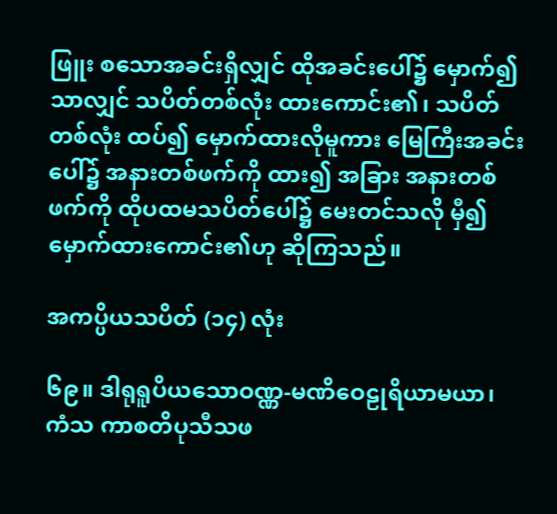ဖြူး စသောအခင်းရှိလျှင် ထိုအခင်းပေါ်၌ မှောက်၍သာလျှင် သပိတ်တစ်လုံး ထားကောင်း၏၊ သပိတ်တစ်လုံး ထပ်၍ မှောက်ထားလိုမူကား မြေကြီးအခင်းပေါ်၌ အနားတစ်ဖက်ကို ထား၍ အခြား အနားတစ်ဖက်ကို ထိုပထမသပိတ်ပေါ်၌ မေးတင်သလို မှီ၍ မှောက်ထားကောင်း၏ဟု ဆိုကြသည်။

အကပ္ပိယသပိတ် (၁၄) လုံး

၆၉။ ဒါရုရူပိယသောဝဏ္ဏ-မဏိဝေဠုရိယာမယာ၊
ကံသ ကာစတိပုသီသဖ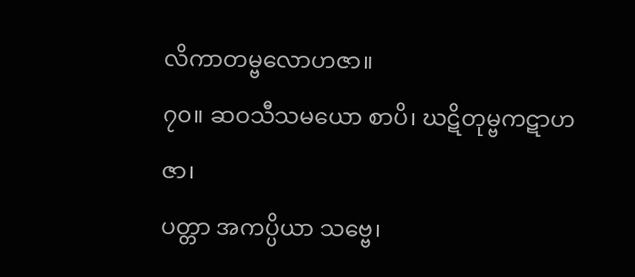လိကာတမ္ဗလောဟဇာ။
၇၀။ ဆဝသီသမယော စာပိ၊ ဃဋိတုမ္ဗကဋာဟဇာ၊
ပတ္တာ အကပ္ပိယာ သဗ္ဗေ၊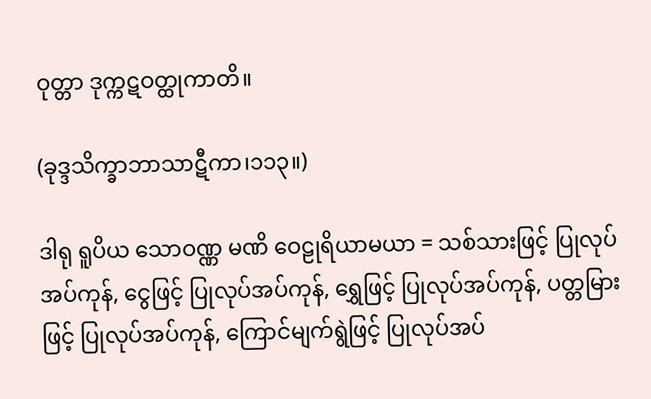ဝုတ္တာ ဒုက္ကဋဝတ္ထုကာတိ။

(ခုဒ္ဒသိက္ခာဘာသာဋီကာ၊၁၁၃။)

ဒါရု ရူပိယ သောဝဏ္ဏ မဏိ ဝေဠုရိယာမယာ = သစ်သားဖြင့် ပြုလုပ်အပ်ကုန်, ငွေဖြင့် ပြုလုပ်အပ်ကုန်, ရွှေဖြင့် ပြုလုပ်အပ်ကုန်, ပတ္တမြားဖြင့် ပြုလုပ်အပ်ကုန်, ကြောင်မျက်ရွဲဖြင့် ပြုလုပ်အပ်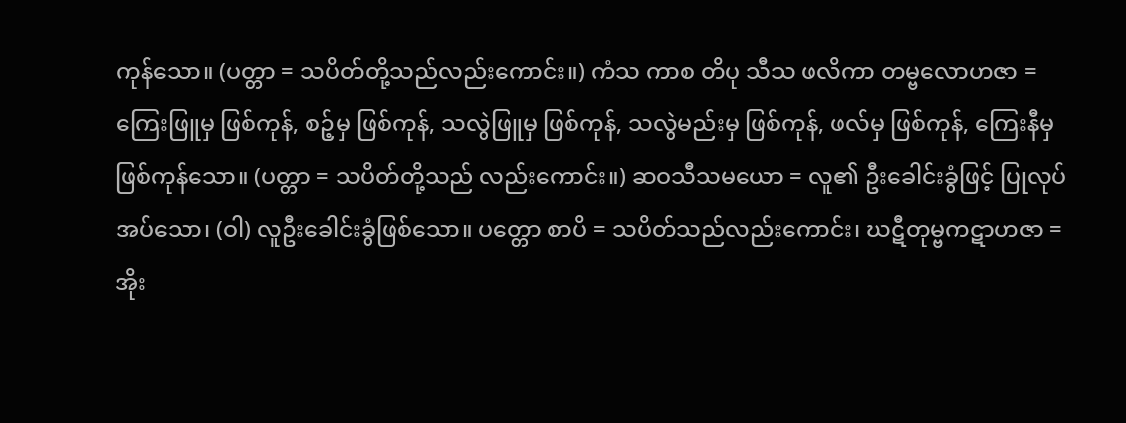ကုန်သော။ (ပတ္တာ = သပိတ်တို့သည်လည်းကောင်း။) ကံသ ကာစ တိပု သီသ ဖလိကာ တမ္ဗလောဟဇာ =ကြေးဖြူမှ ဖြစ်ကုန်, စဉ့်မှ ဖြစ်ကုန်, သလွဲဖြူမှ ဖြစ်ကုန်, သလွဲမည်းမှ ဖြစ်ကုန်, ဖလ်မှ ဖြစ်ကုန်, ကြေးနီမှ ဖြစ်ကုန်သော။ (ပတ္တာ = သပိတ်တို့သည် လည်းကောင်း။) ဆဝသီသမယော = လူ၏ ဦးခေါင်းခွံဖြင့် ပြုလုပ်အပ်သော၊ (ဝါ) လူဦးခေါင်းခွံဖြစ်သော။ ပတ္တော စာပိ = သပိတ်သည်လည်းကောင်း၊ ဃဋီတုမ္ဗကဋာဟဇာ = အိုး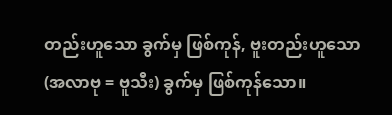တည်းဟူသော ခွက်မှ ဖြစ်ကုန်, ဗူးတည်းဟူသော (အလာဗု = ဗူသီး) ခွက်မှ ဖြစ်ကုန်သော။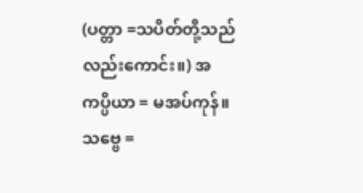(ပတ္တာ =သပိတ်တို့သည်လည်းကောင်း။) အကပ္ပိယာ = မအပ်ကုန်။ သဗ္ဗေ =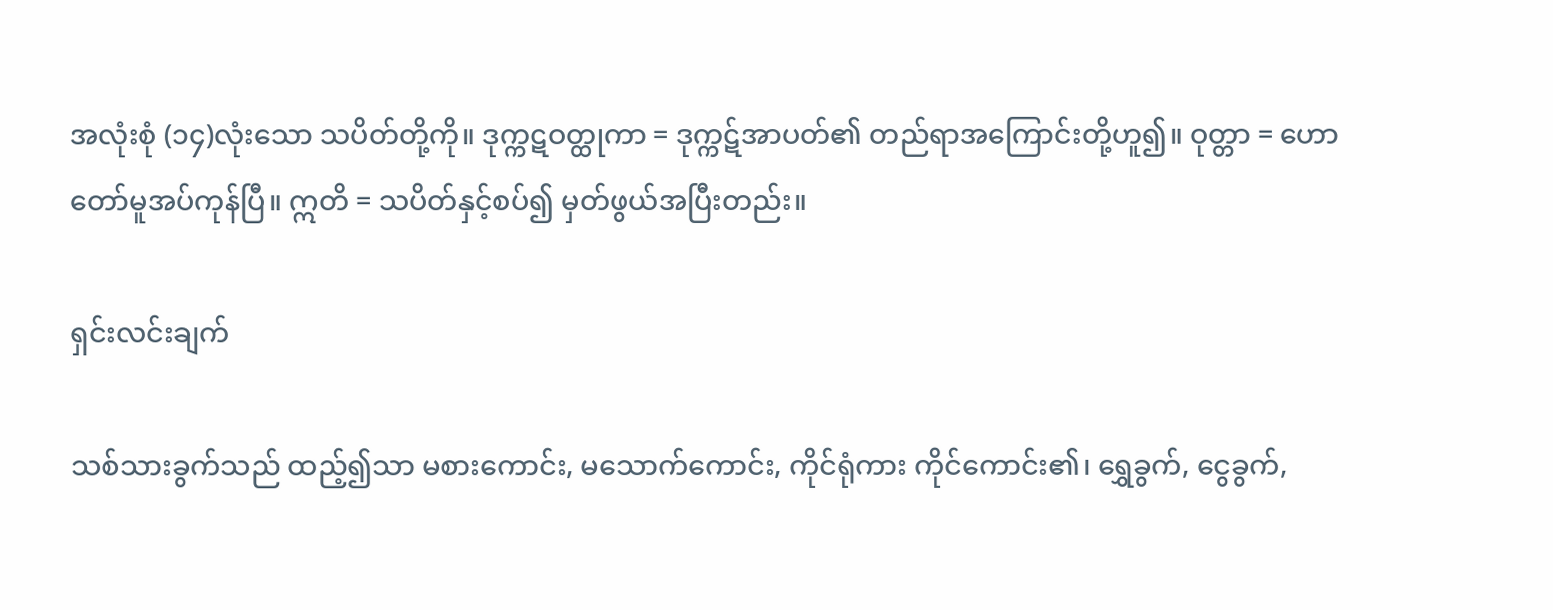အလုံးစုံ (၁၄)လုံးသော သပိတ်တို့ကို။ ဒုက္ကဋဝတ္ထုကာ = ဒုက္ကဋ်အာပတ်၏ တည်ရာအကြောင်းတို့ဟူ၍။ ဝုတ္တာ = ဟောတော်မူအပ်ကုန်ပြီ။ ဣတိ = သပိတ်နှင့်စပ်၍ မှတ်ဖွယ်အပြီးတည်း။

ရှင်းလင်းချက်

သစ်သားခွက်သည် ထည့်၍သာ မစားကောင်း, မသောက်ကောင်း, ကိုင်ရုံကား ကိုင်ကောင်း၏၊ ရွှေခွက်, ငွေခွက်,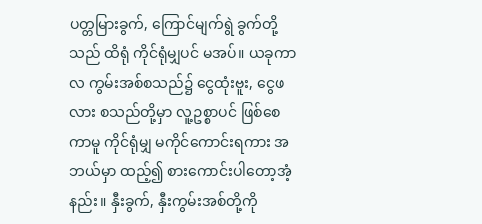ပတ္တမြားခွက်, ကြောင်မျက်ရွဲ ခွက်တို့သည် ထိရုံ ကိုင်ရုံမျှပင် မအပ်။ ယခုကာလ ကွမ်းအစ်စသည်၌ ငွေထုံးဗူး, ငွေဖလား စသည်တို့မှာ လူ့ဥစ္စာပင် ဖြစ်စေကာမူ ကိုင်ရုံမျှ မကိုင်ကောင်းရကား အဘယ်မှာ ထည့်၍ စားကောင်းပါတော့အံ့နည်း။ နှီးခွက်, နှီးကွမ်းအစ်တို့ကို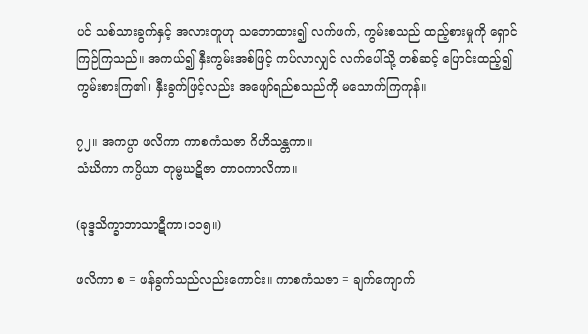ပင် သစ်သားခွက်နှင့် အလားတူဟု သဘောထား၍ လက်ဖက်, ကွမ်းစသည် ထည့်စားမှုကို ရှောင်ကြဉ်ကြသည်။ အကယ်၍ နှီးကွမ်းအစ်ဖြင့် ကပ်လာလျှင် လက်ပေါ်သို့ တစ်ဆင့် ပြောင်းထည့်၍ ကွမ်းစားကြ၏၊ နှီးခွက်ဖြင့်လည်း အဖျော်ရည်စသည်ကို မသောက်ကြကုန်။

၇၂။ အကပ္ပာ ဖလိကာ ကာစကံသဇာ ဂိဟိသန္တကာ။
သံဃိကာ ကပ္ပိယာ တုမ္ဗဃဋိဇာ တာဝကာလိကာ။

(ခုဒ္ဒသိက္ခာဘာသာဋီကာ၊၁၁၅။)

ဖလိကာ စ = ဖန်ခွက်သည်လည်းကောင်း။ ကာစကံသဇာ = ချက်ကျောက်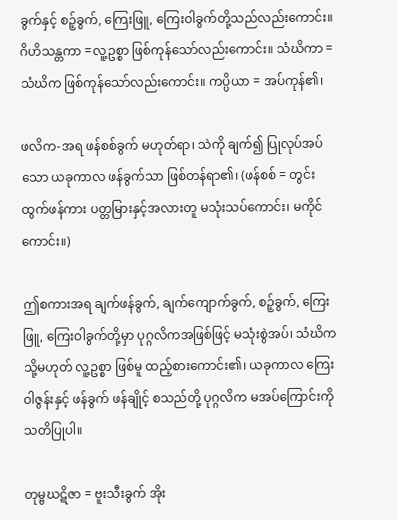ခွက်နှင့် စဉ့်ခွက်, ကြေးဖြူ, ကြေးဝါခွက်တို့သည်လည်းကောင်း။ ဂိဟိသန္တကာ =လူ့ဥစ္စာ ဖြစ်ကုန်သော်လည်းကောင်း။ သံဃိကာ =သံဃိက ဖြစ်ကုန်သော်လည်းကောင်း။ ကပ္ပိယာ = အပ်ကုန်၏၊

ဖလိက-အရ ဖန်စစ်ခွက် မဟုတ်ရာ၊ သဲကို ချက်၍ ပြုလုပ်အပ်သော ယခုကာလ ဖန်ခွက်သာ ဖြစ်တန်ရာ၏၊ (ဖန်စစ် = တွင်းထွက်ဖန်ကား ပတ္တမြားနှင့်အလားတူ မသုံးသပ်ကောင်း၊ မကိုင်ကောင်း။)

ဤစကားအရ ချက်ဖန်ခွက်, ချက်ကျောက်ခွက်, စဉ့်ခွက်, ကြေးဖြူ, ကြေးဝါခွက်တို့မှာ ပုဂ္ဂလိကအဖြစ်ဖြင့် မသုံးစွဲအပ်၊ သံဃိက သို့မဟုတ် လူ့ဥစ္စာ ဖြစ်မူ ထည့်စားကောင်း၏၊ ယခုကာလ ကြေးဝါဇွန်းနှင့် ဖန်ခွက် ဖန်ချိုင့် စသည်တို့ ပုဂ္ဂလိက မအပ်ကြောင်းကို သတိပြုပါ။

တုမ္ဗဃဋိဇာ = ဗူးသီးခွက် အိုး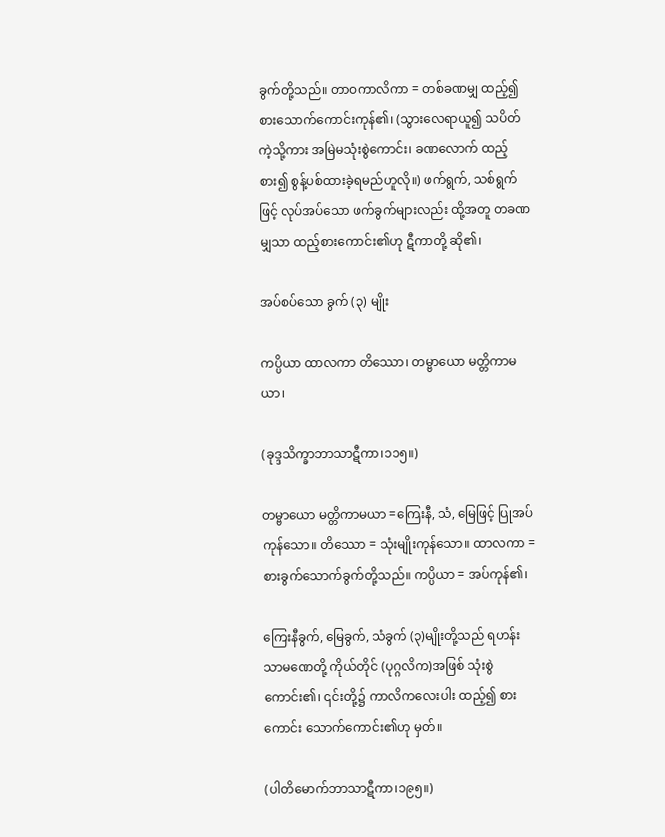ခွက်တို့သည်။ တာဝကာလိကာ = တစ်ခဏမျှ ထည့်၍ စားသောက်ကောင်းကုန်၏၊ (သွားလေရာယူ၍ သပိတ်ကဲ့သို့ကား အမြဲမသုံးစွဲကောင်း၊ ခဏလောက် ထည့်စား၍ စွန့်ပစ်ထားခဲ့ရမည်ဟူလို။) ဖက်ရွက်, သစ်ရွက်ဖြင့် လုပ်အပ်သော ဖက်ခွက်များလည်း ထို့အတူ တခဏမျှသာ ထည့်စားကောင်း၏ဟု ဋီကာတို့ ဆို၏၊

အပ်စပ်သော ခွက် (၃) မျိုး

ကပ္ပိယာ ထာလကာ တိဿော၊ တမ္ဗာယော မတ္တိကာမယာ၊

(ခုဒ္ဒသိက္ခာဘာသာဋီကာ၊၁၁၅။)

တမ္ဗာယော မတ္တိကာမယာ =ကြေးနီ, သံ, မြေဖြင့် ပြုအပ်ကုန်သော။ တိဿော = သုံးမျိုးကုန်သော။ ထာလကာ = စားခွက်သောက်ခွက်တို့သည်။ ကပ္ပိယာ = အပ်ကုန်၏၊

ကြေးနီခွက်, မြေခွက်, သံခွက် (၃)မျိုးတို့သည် ရဟန်းသာမဏေတို့ ကိုယ်တိုင် (ပုဂ္ဂလိက)အဖြစ် သုံးစွဲကောင်း၏၊ ၎င်းတို့၌ ကာလိကလေးပါး ထည့်၍ စားကောင်း သောက်ကောင်း၏ဟု မှတ်။

(ပါတိမောက်ဘာသာဋီကာ၊၁၉၅။)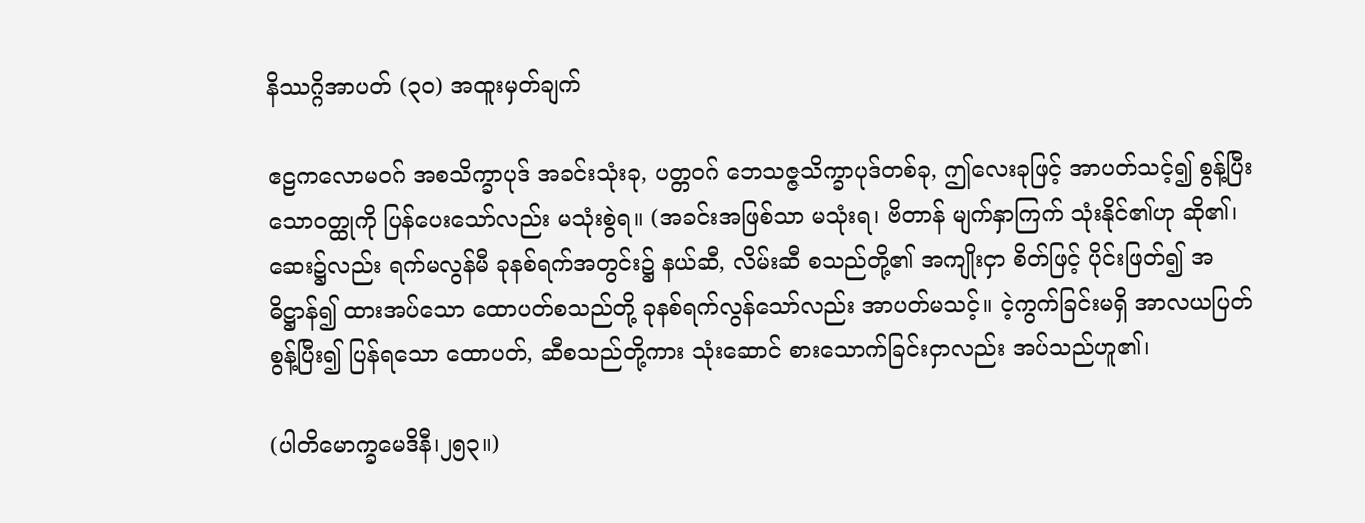နိဿဂ္ဂိအာပတ် (၃၀) အထူးမှတ်ချက်

ဧဠကလောမဝဂ် အစသိက္ခာပုဒ် အခင်းသုံးခု, ပတ္တဝဂ် ဘေသဇ္ဇသိက္ခာပုဒ်တစ်ခု, ဤလေးခုဖြင့် အာပတ်သင့်၍ စွန့်ပြီးသောဝတ္ထုကို ပြန်ပေးသော်လည်း မသုံးစွဲရ။ (အခင်းအဖြစ်သာ မသုံးရ၊ ဗိတာန် မျက်နှာကြက် သုံးနိုင်၏ဟု ဆို၏၊ ဆေး၌လည်း ရက်မလွန်မီ ခုနစ်ရက်အတွင်း၌ နယ်ဆီ, လိမ်းဆီ စသည်တို့၏ အကျိုးငှာ စိတ်ဖြင့် ပိုင်းဖြတ်၍ အဓိဋ္ဌာန်၍ ထားအပ်သော ထောပတ်စသည်တို့ ခုနစ်ရက်လွန်သော်လည်း အာပတ်မသင့်။ ငဲ့ကွက်ခြင်းမရှိ အာလယပြတ် စွန့်ပြီး၍ ပြန်ရသော ထောပတ်, ဆီစသည်တို့ကား သုံးဆောင် စားသောက်ခြင်းငှာလည်း အပ်သည်ဟူ၏၊

(ပါတိမောက္ခမေဒိနီ၊၂၅၃။)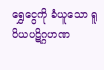ရွှေငွေကို ခံယူသော ရူပိယပဋိဂ္ဂဟဏ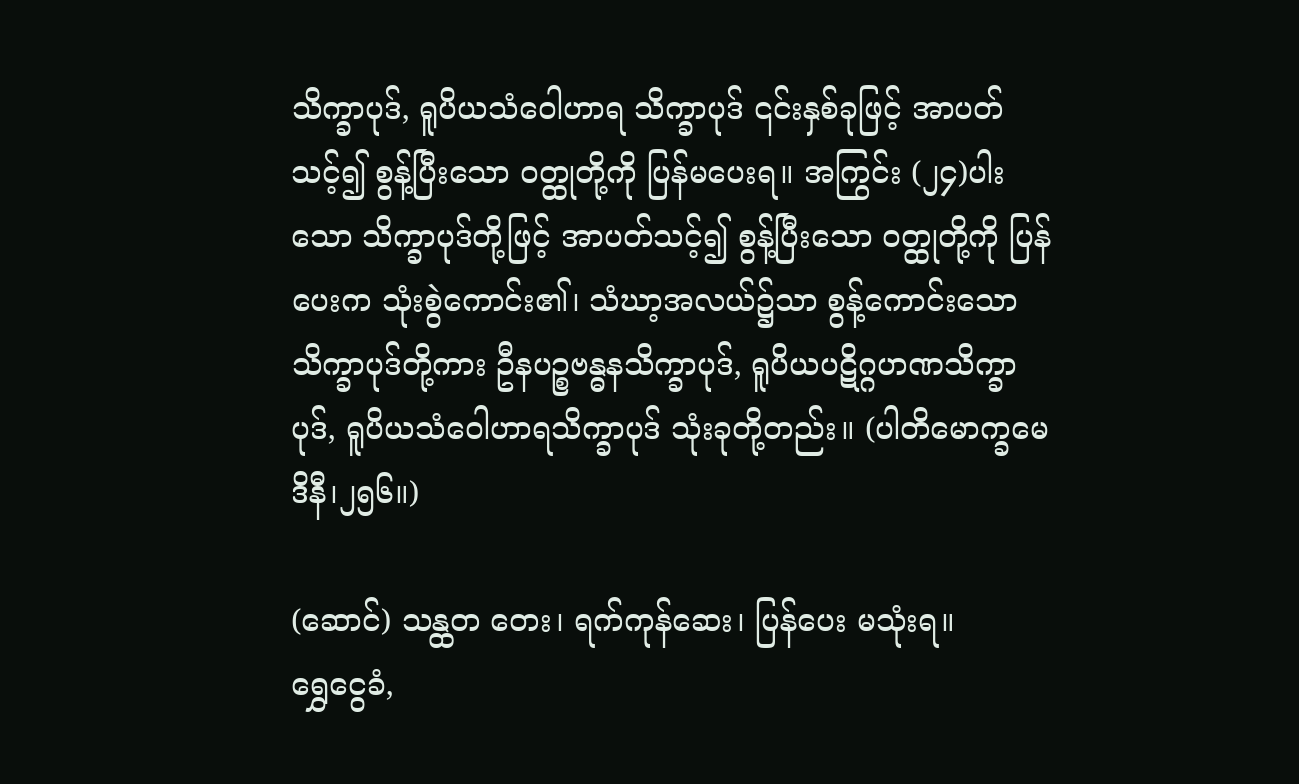သိက္ခာပုဒ်, ရူပိယသံဝေါဟာရ သိက္ခာပုဒ် ၎င်းနှစ်ခုဖြင့် အာပတ်သင့်၍ စွန့်ပြီးသော ဝတ္ထုတို့ကို ပြန်မပေးရ။ အကြွင်း (၂၄)ပါးသော သိက္ခာပုဒ်တို့ဖြင့် အာပတ်သင့်၍ စွန့်ပြီးသော ဝတ္ထုတို့ကို ပြန်ပေးက သုံးစွဲကောင်း၏၊ သံဃာ့အလယ်၌သာ စွန့်ကောင်းသော သိက္ခာပုဒ်တို့ကား ဦနပဉ္စဗန္ဓနသိက္ခာပုဒ်, ရူပိယပဋိဂ္ဂဟဏသိက္ခာပုဒ်, ရူပိယသံဝေါဟာရသိက္ခာပုဒ် သုံးခုတို့တည်း။ (ပါတိမောက္ခမေဒိနီ၊၂၅၆။)

(ဆောင်) သန္ထတ တေး၊ ရက်ကုန်ဆေး၊ ပြန်ပေး မသုံးရ။
ရွှေငွေခံ,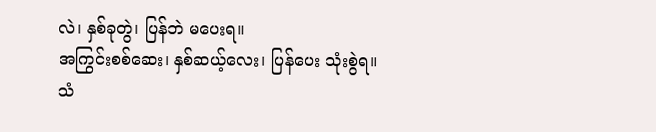လဲ၊ နှစ်ခုတွဲ၊ ပြန်ဘဲ မပေးရ။
အကြွင်းစစ်ဆေး၊ နှစ်ဆယ့်လေး၊ ပြန်ပေး သုံးစွဲရ။
သံ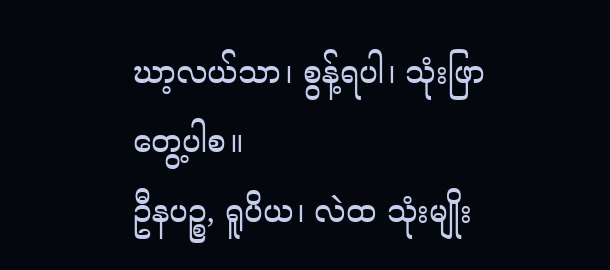ဃာ့လယ်သာ၊ စွန့်ရပါ၊ သုံးဖြာ တွေ့ပါစ။
ဦနပဉ္စ, ရူပိယ၊ လဲထ သုံးမျိုး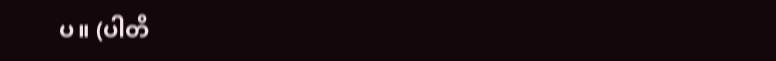ပ။ (ပါတိ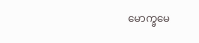မောက္ခမေ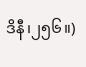ဒိနီ၊၂၅၆။)